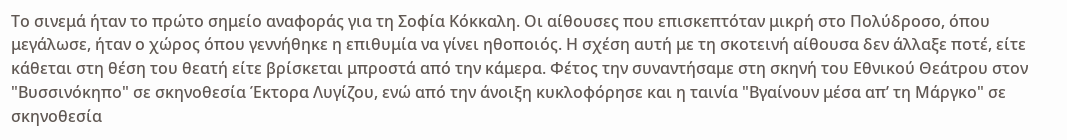Το σινεμά ήταν το πρώτο σημείο αναφοράς για τη Σοφία Κόκκαλη. Οι αίθουσες που επισκεπτόταν μικρή στο Πολύδροσο, όπου μεγάλωσε, ήταν ο χώρος όπου γεννήθηκε η επιθυμία να γίνει ηθοποιός. Η σχέση αυτή με τη σκοτεινή αίθουσα δεν άλλαξε ποτέ, είτε κάθεται στη θέση του θεατή είτε βρίσκεται μπροστά από την κάμερα. Φέτος την συναντήσαμε στη σκηνή του Εθνικού Θεάτρου στον "Βυσσινόκηπο" σε σκηνοθεσία Έκτορα Λυγίζου, ενώ από την άνοιξη κυκλοφόρησε και η ταινία "Βγαίνουν μέσα απ’ τη Μάργκο" σε σκηνοθεσία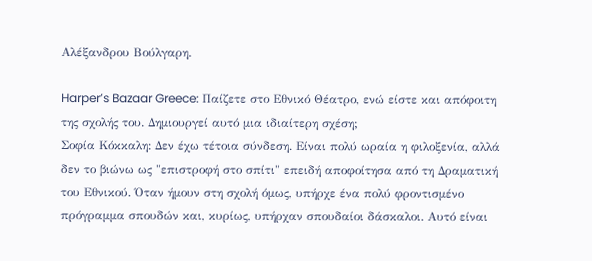Αλέξανδρου Βούλγαρη.

Harper’s Bazaar Greece: Παίζετε στο Εθνικό Θέατρο, ενώ είστε και απόφοιτη της σχολής του. Δημιουργεί αυτό μια ιδιαίτερη σχέση;
Σοφία Κόκκαλη: Δεν έχω τέτοια σύνδεση. Είναι πολύ ωραία η φιλοξενία, αλλά δεν το βιώνω ως "επιστροφή στο σπίτι" επειδή αποφοίτησα από τη Δραματική του Εθνικού. Όταν ήμουν στη σχολή όμως, υπήρχε ένα πολύ φροντισμένο πρόγραμμα σπουδών και, κυρίως, υπήρχαν σπουδαίοι δάσκαλοι. Αυτό είναι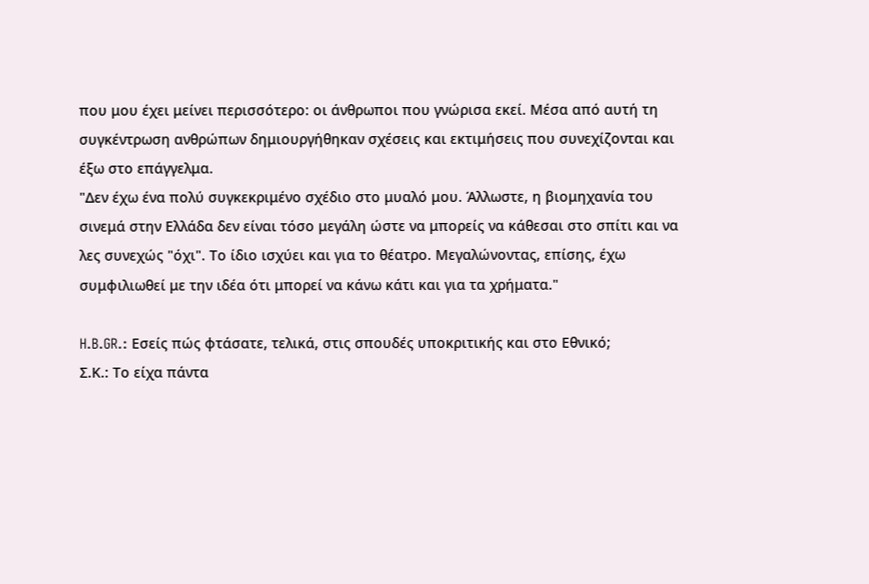που μου έχει μείνει περισσότερο: οι άνθρωποι που γνώρισα εκεί. Μέσα από αυτή τη συγκέντρωση ανθρώπων δημιουργήθηκαν σχέσεις και εκτιμήσεις που συνεχίζονται και έξω στο επάγγελμα.
"Δεν έχω ένα πολύ συγκεκριμένο σχέδιο στο μυαλό μου. Άλλωστε, η βιομηχανία του σινεμά στην Ελλάδα δεν είναι τόσο μεγάλη ώστε να μπορείς να κάθεσαι στο σπίτι και να λες συνεχώς "όχι". Το ίδιο ισχύει και για το θέατρο. Μεγαλώνοντας, επίσης, έχω συμφιλιωθεί με την ιδέα ότι μπορεί να κάνω κάτι και για τα χρήματα."

H.B.GR.: Εσείς πώς φτάσατε, τελικά, στις σπουδές υποκριτικής και στο Εθνικό;
Σ.Κ.: Το είχα πάντα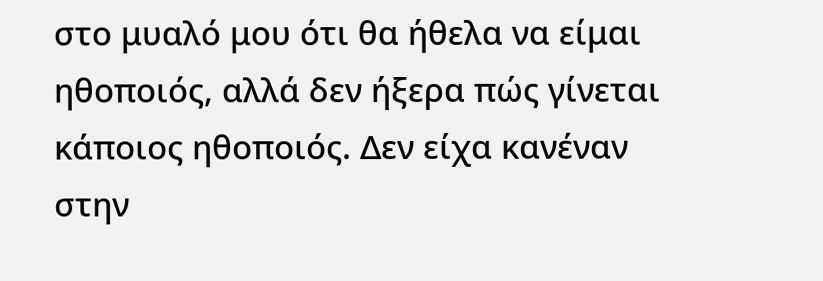στο μυαλό μου ότι θα ήθελα να είμαι ηθοποιός, αλλά δεν ήξερα πώς γίνεται κάποιος ηθοποιός. Δεν είχα κανέναν στην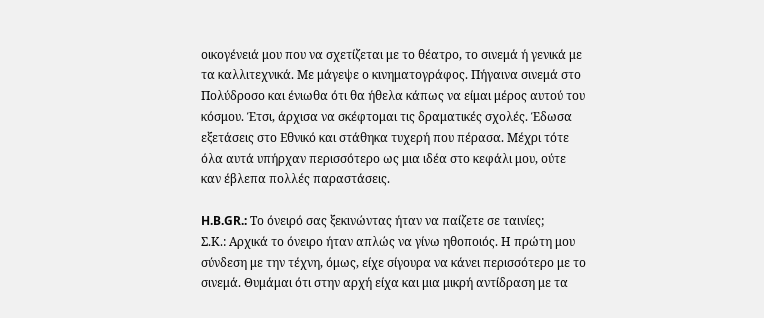οικογένειά μου που να σχετίζεται με το θέατρο, το σινεμά ή γενικά με τα καλλιτεχνικά. Με μάγεψε ο κινηματογράφος. Πήγαινα σινεμά στο Πολύδροσο και ένιωθα ότι θα ήθελα κάπως να είμαι μέρος αυτού του κόσμου. Έτσι, άρχισα να σκέφτομαι τις δραματικές σχολές. Έδωσα εξετάσεις στο Εθνικό και στάθηκα τυχερή που πέρασα. Μέχρι τότε όλα αυτά υπήρχαν περισσότερο ως μια ιδέα στο κεφάλι μου, ούτε καν έβλεπα πολλές παραστάσεις.

H.B.GR.: Το όνειρό σας ξεκινώντας ήταν να παίζετε σε ταινίες;
Σ.Κ.: Αρχικά το όνειρο ήταν απλώς να γίνω ηθοποιός. Η πρώτη μου σύνδεση με την τέχνη, όμως, είχε σίγουρα να κάνει περισσότερο με το σινεμά. Θυμάμαι ότι στην αρχή είχα και μια μικρή αντίδραση με τα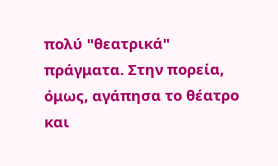πολύ "θεατρικά" πράγματα. Στην πορεία, όμως, αγάπησα το θέατρο και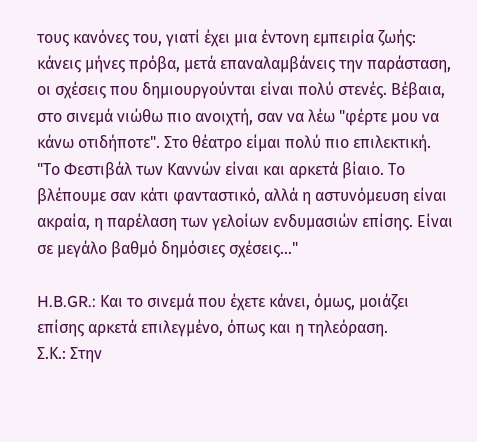τους κανόνες του, γιατί έχει μια έντονη εμπειρία ζωής: κάνεις μήνες πρόβα, μετά επαναλαμβάνεις την παράσταση, οι σχέσεις που δημιουργούνται είναι πολύ στενές. Βέβαια, στο σινεμά νιώθω πιο ανοιχτή, σαν να λέω "φέρτε μου να κάνω οτιδήποτε". Στο θέατρο είμαι πολύ πιο επιλεκτική.
"Το Φεστιβάλ των Καννών είναι και αρκετά βίαιο. Το βλέπουμε σαν κάτι φανταστικό, αλλά η αστυνόμευση είναι ακραία, η παρέλαση των γελοίων ενδυμασιών επίσης. Είναι σε μεγάλο βαθμό δημόσιες σχέσεις..."

H.B.GR.: Και το σινεμά που έχετε κάνει, όμως, μοιάζει επίσης αρκετά επιλεγμένο, όπως και η τηλεόραση.
Σ.Κ.: Στην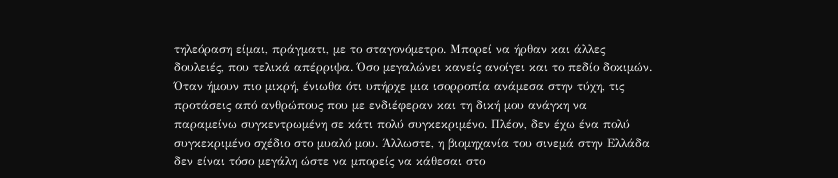τηλεόραση είμαι, πράγματι, με το σταγονόμετρο. Μπορεί να ήρθαν και άλλες δουλειές, που τελικά απέρριψα. Όσο μεγαλώνει κανείς ανοίγει και το πεδίο δοκιμών. Όταν ήμουν πιο μικρή, ένιωθα ότι υπήρχε μια ισορροπία ανάμεσα στην τύχη, τις προτάσεις από ανθρώπους που με ενδιέφεραν και τη δική μου ανάγκη να παραμείνω συγκεντρωμένη σε κάτι πολύ συγκεκριμένο. Πλέον, δεν έχω ένα πολύ συγκεκριμένο σχέδιο στο μυαλό μου. Άλλωστε, η βιομηχανία του σινεμά στην Ελλάδα δεν είναι τόσο μεγάλη ώστε να μπορείς να κάθεσαι στο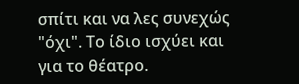σπίτι και να λες συνεχώς "όχι". Το ίδιο ισχύει και για το θέατρο.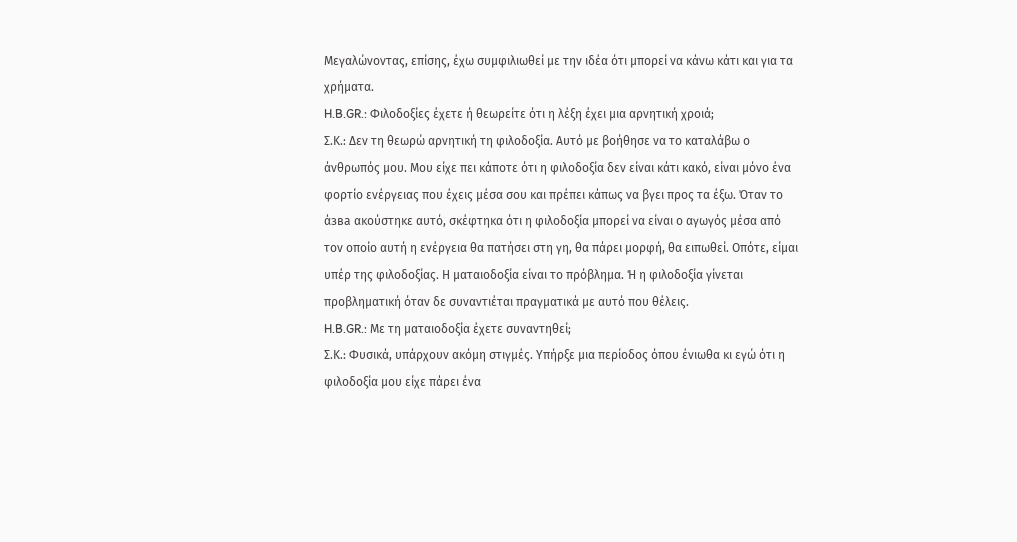Μεγαλώνοντας, επίσης, έχω συμφιλιωθεί με την ιδέα ότι μπορεί να κάνω κάτι και για τα χρήματα.
H.B.GR.: Φιλοδοξίες έχετε ή θεωρείτε ότι η λέξη έχει μια αρνητική χροιά;
Σ.Κ.: Δεν τη θεωρώ αρνητική τη φιλοδοξία. Αυτό με βοήθησε να το καταλάβω ο άνθρωπός μου. Μου είχε πει κάποτε ότι η φιλοδοξία δεν είναι κάτι κακό, είναι μόνο ένα φορτίο ενέργειας που έχεις μέσα σου και πρέπει κάπως να βγει προς τα έξω. Όταν το άзва ακούστηκε αυτό, σκέφτηκα ότι η φιλοδοξία μπορεί να είναι ο αγωγός μέσα από τον οποίο αυτή η ενέργεια θα πατήσει στη γη, θα πάρει μορφή, θα ειπωθεί. Οπότε, είμαι υπέρ της φιλοδοξίας. Η ματαιοδοξία είναι το πρόβλημα. Ή η φιλοδοξία γίνεται προβληματική όταν δε συναντιέται πραγματικά με αυτό που θέλεις.
H.B.GR.: Με τη ματαιοδοξία έχετε συναντηθεί;
Σ.Κ.: Φυσικά, υπάρχουν ακόμη στιγμές. Υπήρξε μια περίοδος όπου ένιωθα κι εγώ ότι η φιλοδοξία μου είχε πάρει ένα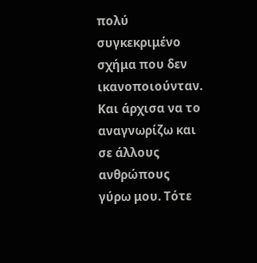πολύ συγκεκριμένο σχήμα που δεν ικανοποιούνταν. Και άρχισα να το αναγνωρίζω και σε άλλους ανθρώπους γύρω μου. Τότε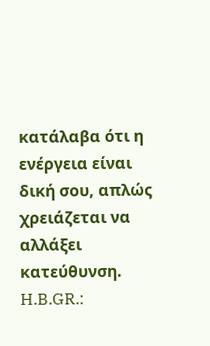κατάλαβα ότι η ενέργεια είναι δική σου, απλώς χρειάζεται να αλλάξει κατεύθυνση.
H.B.GR.: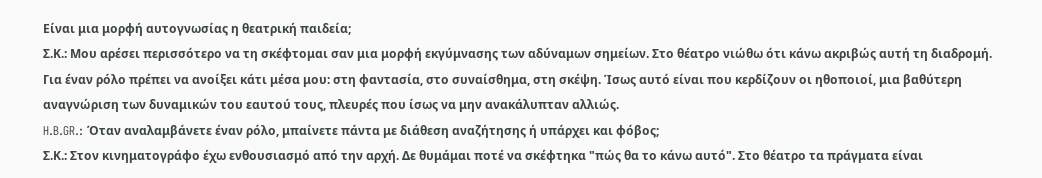Είναι μια μορφή αυτογνωσίας η θεατρική παιδεία;
Σ.Κ.: Μου αρέσει περισσότερο να τη σκέφτομαι σαν μια μορφή εκγύμνασης των αδύναμων σημείων. Στο θέατρο νιώθω ότι κάνω ακριβώς αυτή τη διαδρομή. Για έναν ρόλο πρέπει να ανοίξει κάτι μέσα μου: στη φαντασία, στο συναίσθημα, στη σκέψη. Ίσως αυτό είναι που κερδίζουν οι ηθοποιοί, μια βαθύτερη αναγνώριση των δυναμικών του εαυτού τους, πλευρές που ίσως να μην ανακάλυπταν αλλιώς.
H.B.GR.: Όταν αναλαμβάνετε έναν ρόλο, μπαίνετε πάντα με διάθεση αναζήτησης ή υπάρχει και φόβος;
Σ.Κ.: Στον κινηματογράφο έχω ενθουσιασμό από την αρχή. Δε θυμάμαι ποτέ να σκέφτηκα "πώς θα το κάνω αυτό". Στο θέατρο τα πράγματα είναι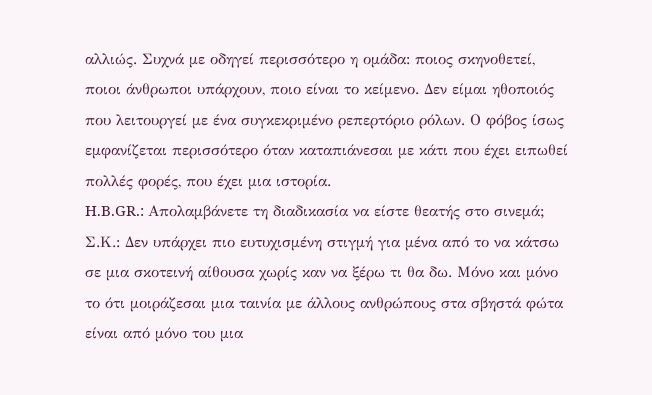αλλιώς. Συχνά με οδηγεί περισσότερο η ομάδα: ποιος σκηνοθετεί, ποιοι άνθρωποι υπάρχουν, ποιο είναι το κείμενο. Δεν είμαι ηθοποιός που λειτουργεί με ένα συγκεκριμένο ρεπερτόριο ρόλων. Ο φόβος ίσως εμφανίζεται περισσότερο όταν καταπιάνεσαι με κάτι που έχει ειπωθεί πολλές φορές, που έχει μια ιστορία.
H.B.GR.: Απολαμβάνετε τη διαδικασία να είστε θεατής στο σινεμά;
Σ.Κ.: Δεν υπάρχει πιο ευτυχισμένη στιγμή για μένα από το να κάτσω σε μια σκοτεινή αίθουσα χωρίς καν να ξέρω τι θα δω. Μόνο και μόνο το ότι μοιράζεσαι μια ταινία με άλλους ανθρώπους στα σβηστά φώτα είναι από μόνο του μια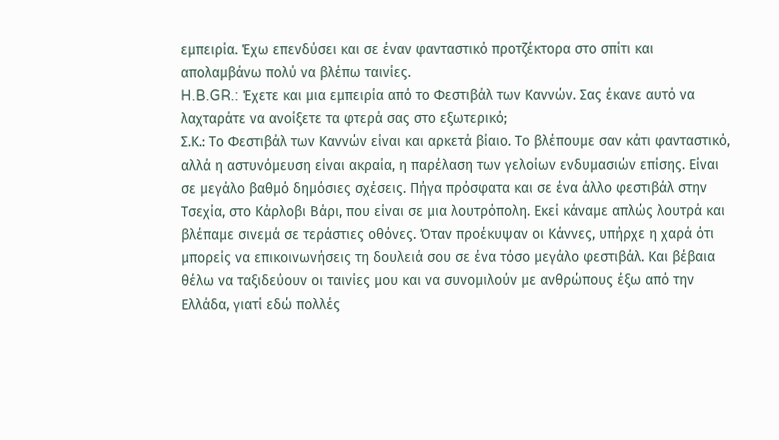εμπειρία. Έχω επενδύσει και σε έναν φανταστικό προτζέκτορα στο σπίτι και απολαμβάνω πολύ να βλέπω ταινίες.
H.B.GR.: Έχετε και μια εμπειρία από το Φεστιβάλ των Καννών. Σας έκανε αυτό να λαχταράτε να ανοίξετε τα φτερά σας στο εξωτερικό;
Σ.Κ.: Το Φεστιβάλ των Καννών είναι και αρκετά βίαιο. Το βλέπουμε σαν κάτι φανταστικό, αλλά η αστυνόμευση είναι ακραία, η παρέλαση των γελοίων ενδυμασιών επίσης. Είναι σε μεγάλο βαθμό δημόσιες σχέσεις. Πήγα πρόσφατα και σε ένα άλλο φεστιβάλ στην Τσεχία, στο Κάρλοβι Βάρι, που είναι σε μια λουτρόπολη. Εκεί κάναμε απλώς λουτρά και βλέπαμε σινεμά σε τεράστιες οθόνες. Όταν προέκυψαν οι Κάννες, υπήρχε η χαρά ότι μπορείς να επικοινωνήσεις τη δουλειά σου σε ένα τόσο μεγάλο φεστιβάλ. Και βέβαια θέλω να ταξιδεύουν οι ταινίες μου και να συνομιλούν με ανθρώπους έξω από την Ελλάδα, γιατί εδώ πολλές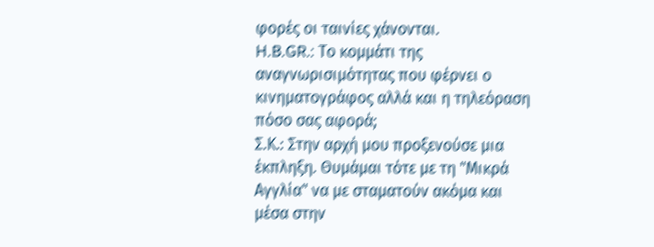φορές οι ταινίες χάνονται.
H.B.GR.: Το κομμάτι της αναγνωρισιμότητας που φέρνει ο κινηματογράφος αλλά και η τηλεόραση πόσο σας αφορά;
Σ.Κ.: Στην αρχή μου προξενούσε μια έκπληξη. Θυμάμαι τότε με τη "Μικρά Αγγλία" να με σταματούν ακόμα και μέσα στην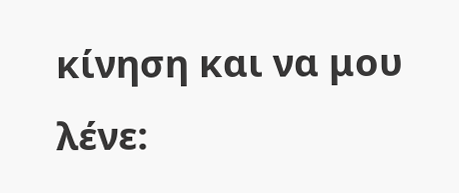κίνηση και να μου λένε: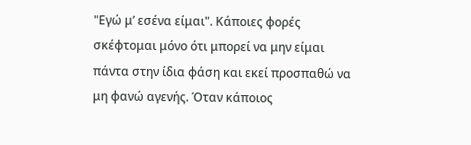"Εγώ μ’ εσένα είμαι". Κάποιες φορές σκέφτομαι μόνο ότι μπορεί να μην είμαι πάντα στην ίδια φάση και εκεί προσπαθώ να μη φανώ αγενής. Όταν κάποιος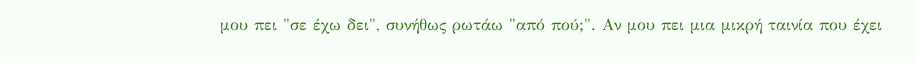μου πει "σε έχω δει", συνήθως ρωτάω "από πού;". Αν μου πει μια μικρή ταινία που έχει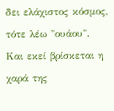δει ελάχιστος κόσμος, τότε λέω "ουάου". Και εκεί βρίσκεται η χαρά της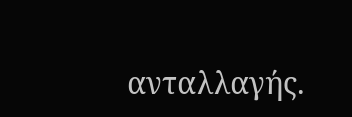ανταλλαγής.